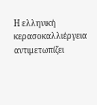Η ελληνική κερασοκαλλιέργεια αντιμετωπίζει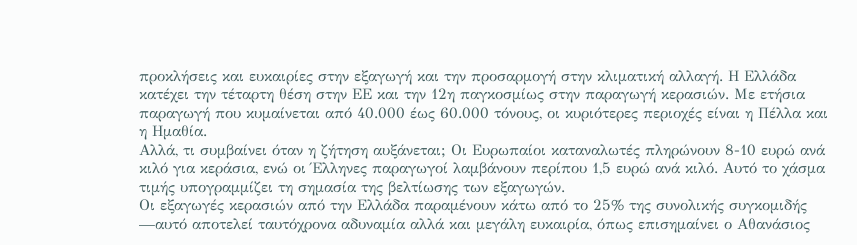προκλήσεις και ευκαιρίες στην εξαγωγή και την προσαρμογή στην κλιματική αλλαγή. Η Ελλάδα κατέχει την τέταρτη θέση στην ΕΕ και την 12η παγκοσμίως στην παραγωγή κερασιών. Με ετήσια παραγωγή που κυμαίνεται από 40.000 έως 60.000 τόνους, οι κυριότερες περιοχές είναι η Πέλλα και η Ημαθία.
Αλλά, τι συμβαίνει όταν η ζήτηση αυξάνεται; Οι Ευρωπαίοι καταναλωτές πληρώνουν 8-10 ευρώ ανά κιλό για κεράσια, ενώ οι Έλληνες παραγωγοί λαμβάνουν περίπου 1,5 ευρώ ανά κιλό. Αυτό το χάσμα τιμής υπογραμμίζει τη σημασία της βελτίωσης των εξαγωγών.
Οι εξαγωγές κερασιών από την Ελλάδα παραμένουν κάτω από το 25% της συνολικής συγκομιδής —αυτό αποτελεί ταυτόχρονα αδυναμία αλλά και μεγάλη ευκαιρία, όπως επισημαίνει ο Αθανάσιος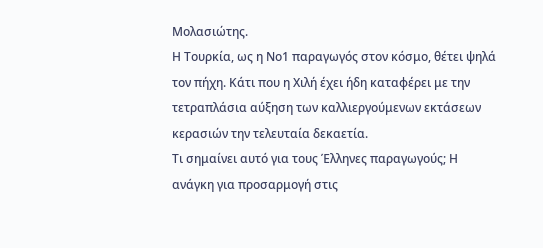Μολασιώτης.
Η Τουρκία, ως η Νο1 παραγωγός στον κόσμο, θέτει ψηλά τον πήχη. Κάτι που η Χιλή έχει ήδη καταφέρει με την τετραπλάσια αύξηση των καλλιεργούμενων εκτάσεων κερασιών την τελευταία δεκαετία.
Τι σημαίνει αυτό για τους Έλληνες παραγωγούς; Η ανάγκη για προσαρμογή στις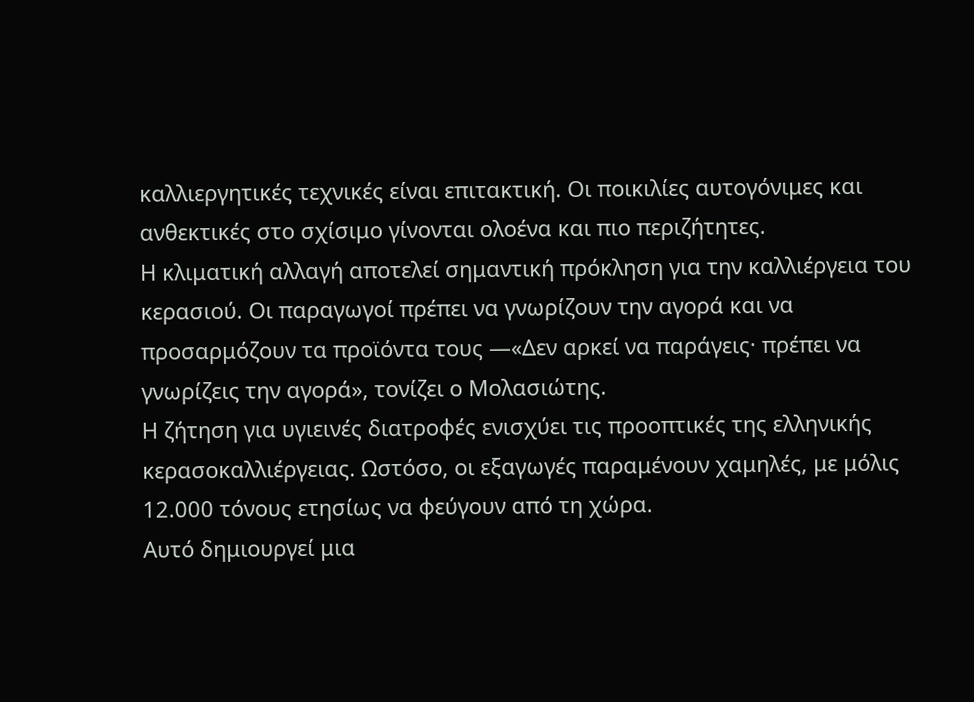καλλιεργητικές τεχνικές είναι επιτακτική. Οι ποικιλίες αυτογόνιμες και ανθεκτικές στο σχίσιμο γίνονται ολοένα και πιο περιζήτητες.
Η κλιματική αλλαγή αποτελεί σημαντική πρόκληση για την καλλιέργεια του κερασιού. Οι παραγωγοί πρέπει να γνωρίζουν την αγορά και να προσαρμόζουν τα προϊόντα τους —«Δεν αρκεί να παράγεις· πρέπει να γνωρίζεις την αγορά», τονίζει ο Μολασιώτης.
Η ζήτηση για υγιεινές διατροφές ενισχύει τις προοπτικές της ελληνικής κερασοκαλλιέργειας. Ωστόσο, οι εξαγωγές παραμένουν χαμηλές, με μόλις 12.000 τόνους ετησίως να φεύγουν από τη χώρα.
Αυτό δημιουργεί μια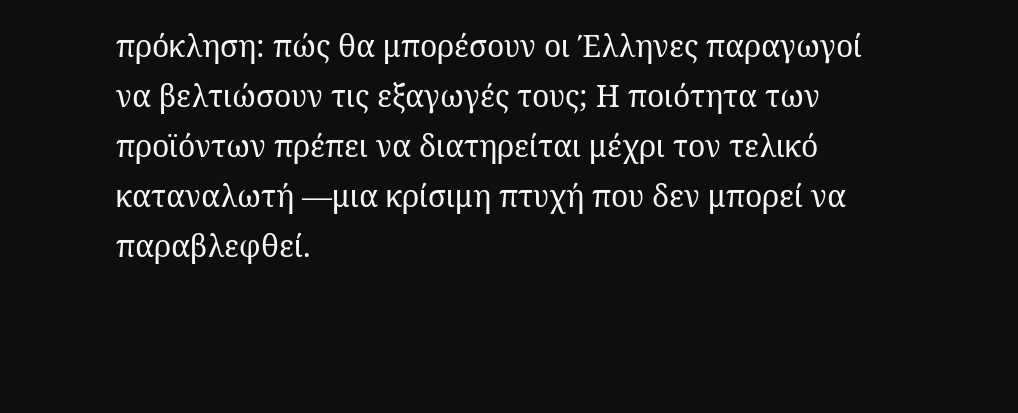πρόκληση: πώς θα μπορέσουν οι Έλληνες παραγωγοί να βελτιώσουν τις εξαγωγές τους; Η ποιότητα των προϊόντων πρέπει να διατηρείται μέχρι τον τελικό καταναλωτή —μια κρίσιμη πτυχή που δεν μπορεί να παραβλεφθεί.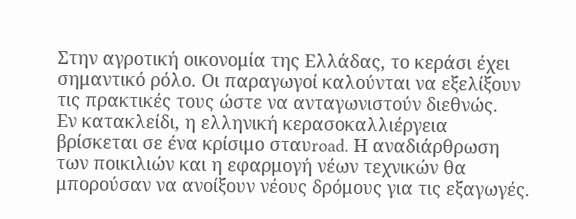Στην αγροτική οικονομία της Ελλάδας, το κεράσι έχει σημαντικό ρόλο. Οι παραγωγοί καλούνται να εξελίξουν τις πρακτικές τους ώστε να ανταγωνιστούν διεθνώς.
Εν κατακλείδι, η ελληνική κερασοκαλλιέργεια βρίσκεται σε ένα κρίσιμο σταυroad. Η αναδιάρθρωση των ποικιλιών και η εφαρμογή νέων τεχνικών θα μπορούσαν να ανοίξουν νέους δρόμους για τις εξαγωγές.